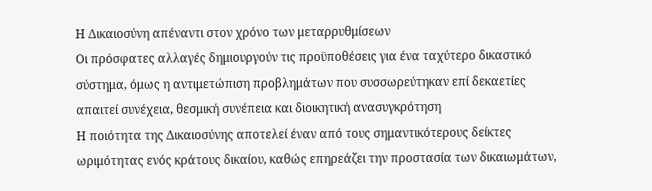Η Δικαιοσύνη απέναντι στον χρόνο των μεταρρυθμίσεων
Οι πρόσφατες αλλαγές δημιουργούν τις προϋποθέσεις για ένα ταχύτερο δικαστικό σύστημα, όμως η αντιμετώπιση προβλημάτων που συσσωρεύτηκαν επί δεκαετίες απαιτεί συνέχεια, θεσμική συνέπεια και διοικητική ανασυγκρότηση
Η ποιότητα της Δικαιοσύνης αποτελεί έναν από τους σημαντικότερους δείκτες ωριμότητας ενός κράτους δικαίου, καθώς επηρεάζει την προστασία των δικαιωμάτων,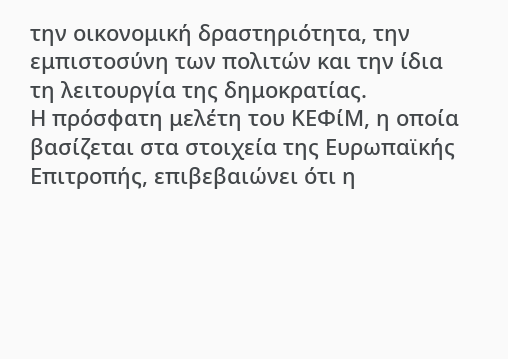την οικονομική δραστηριότητα, την εμπιστοσύνη των πολιτών και την ίδια τη λειτουργία της δημοκρατίας.
Η πρόσφατη μελέτη του ΚΕΦίΜ, η οποία βασίζεται στα στοιχεία της Ευρωπαϊκής Επιτροπής, επιβεβαιώνει ότι η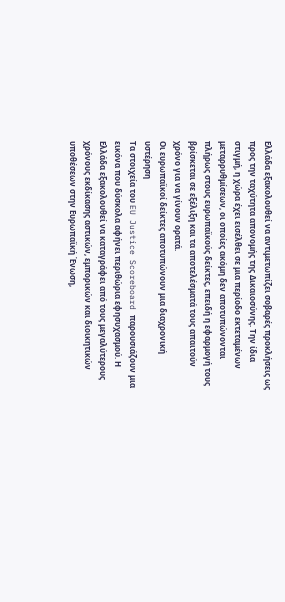Ελλάδα εξακολουθεί να αντιμετωπίζει σοβαρές προκλήσεις ως προς την ταχύτητα απονομής της Δικαιοσύνης. Την ίδια στιγμή, η χώρα έχει εισέλθει σε μια περίοδο εκτεταμένων μεταρρυθμίσεων, οι οποίες ακόμη δεν αποτυπώνονται πλήρως στους ευρωπαϊκούς δείκτες, επειδή η εφαρμογή τους βρίσκεται σε εξέλιξη και τα αποτελέσματά τους απαιτούν χρόνο για να γίνουν ορατά.
Οι ευρωπαϊκοί δείκτες αποτυπώνουν μια διαχρονική υστέρηση
Τα στοιχεία του EU Justice Scoreboard παρουσιάζουν μια εικόνα που δύσκολα αφήνει περιθώρια εφησυχασμού. Η Ελλάδα εξακολουθεί να καταγράφει από τους μεγαλύτερους χρόνους εκδίκασης αστικών, εμπορικών και διοικητικών υποθέσεων στην Ευρωπαϊκή Ένωση,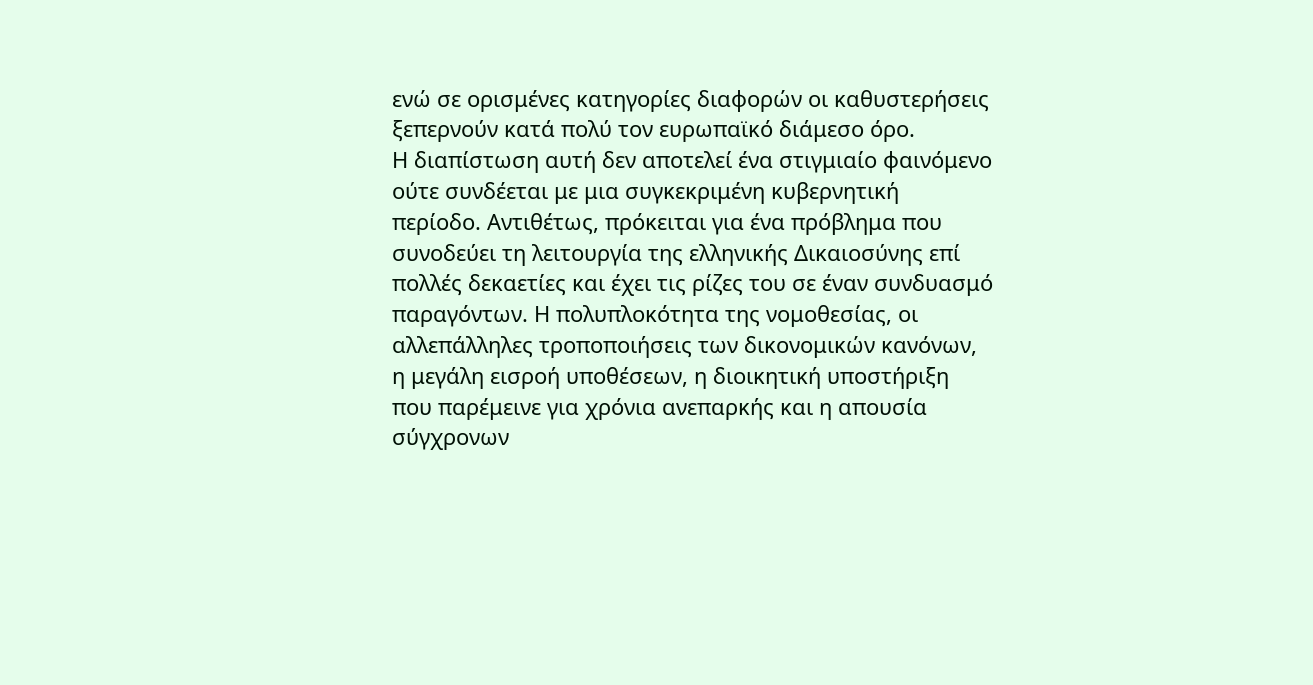ενώ σε ορισμένες κατηγορίες διαφορών οι καθυστερήσεις ξεπερνούν κατά πολύ τον ευρωπαϊκό διάμεσο όρο.
Η διαπίστωση αυτή δεν αποτελεί ένα στιγμιαίο φαινόμενο ούτε συνδέεται με μια συγκεκριμένη κυβερνητική περίοδο. Αντιθέτως, πρόκειται για ένα πρόβλημα που συνοδεύει τη λειτουργία της ελληνικής Δικαιοσύνης επί πολλές δεκαετίες και έχει τις ρίζες του σε έναν συνδυασμό παραγόντων. Η πολυπλοκότητα της νομοθεσίας, οι αλλεπάλληλες τροποποιήσεις των δικονομικών κανόνων, η μεγάλη εισροή υποθέσεων, η διοικητική υποστήριξη που παρέμεινε για χρόνια ανεπαρκής και η απουσία σύγχρονων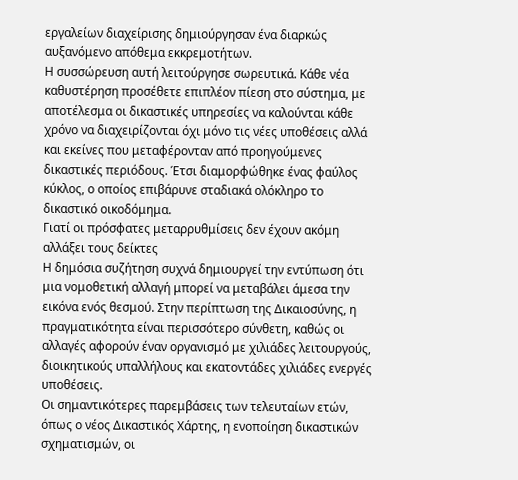εργαλείων διαχείρισης δημιούργησαν ένα διαρκώς αυξανόμενο απόθεμα εκκρεμοτήτων.
Η συσσώρευση αυτή λειτούργησε σωρευτικά. Κάθε νέα καθυστέρηση προσέθετε επιπλέον πίεση στο σύστημα, με αποτέλεσμα οι δικαστικές υπηρεσίες να καλούνται κάθε χρόνο να διαχειρίζονται όχι μόνο τις νέες υποθέσεις αλλά και εκείνες που μεταφέρονταν από προηγούμενες δικαστικές περιόδους. Έτσι διαμορφώθηκε ένας φαύλος κύκλος, ο οποίος επιβάρυνε σταδιακά ολόκληρο το δικαστικό οικοδόμημα.
Γιατί οι πρόσφατες μεταρρυθμίσεις δεν έχουν ακόμη αλλάξει τους δείκτες
Η δημόσια συζήτηση συχνά δημιουργεί την εντύπωση ότι μια νομοθετική αλλαγή μπορεί να μεταβάλει άμεσα την εικόνα ενός θεσμού. Στην περίπτωση της Δικαιοσύνης, η πραγματικότητα είναι περισσότερο σύνθετη, καθώς οι αλλαγές αφορούν έναν οργανισμό με χιλιάδες λειτουργούς, διοικητικούς υπαλλήλους και εκατοντάδες χιλιάδες ενεργές υποθέσεις.
Οι σημαντικότερες παρεμβάσεις των τελευταίων ετών, όπως ο νέος Δικαστικός Χάρτης, η ενοποίηση δικαστικών σχηματισμών, οι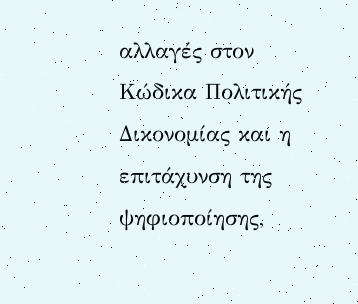αλλαγές στον Κώδικα Πολιτικής Δικονομίας και η επιτάχυνση της ψηφιοποίησης,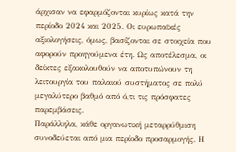άρχισαν να εφαρμόζονται κυρίως κατά την περίοδο 2024 και 2025. Οι ευρωπαϊκές αξιολογήσεις, όμως, βασίζονται σε στοιχεία που αφορούν προηγούμενα έτη. Ως αποτέλεσμα, οι δείκτες εξακολουθούν να αποτυπώνουν τη λειτουργία του παλαιού συστήματος σε πολύ μεγαλύτερο βαθμό από ό,τι τις πρόσφατες παρεμβάσεις.
Παράλληλα, κάθε οργανωτική μεταρρύθμιση συνοδεύεται από μια περίοδο προσαρμογής. Η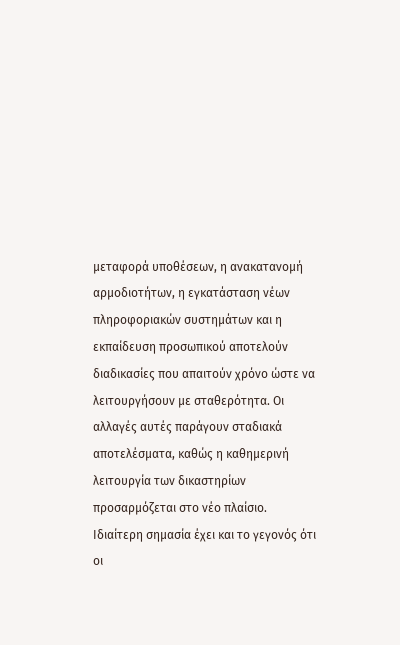μεταφορά υποθέσεων, η ανακατανομή αρμοδιοτήτων, η εγκατάσταση νέων πληροφοριακών συστημάτων και η εκπαίδευση προσωπικού αποτελούν διαδικασίες που απαιτούν χρόνο ώστε να λειτουργήσουν με σταθερότητα. Οι αλλαγές αυτές παράγουν σταδιακά αποτελέσματα, καθώς η καθημερινή λειτουργία των δικαστηρίων προσαρμόζεται στο νέο πλαίσιο.
Ιδιαίτερη σημασία έχει και το γεγονός ότι οι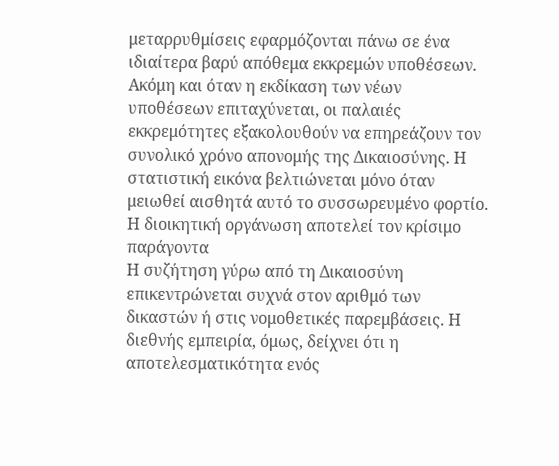μεταρρυθμίσεις εφαρμόζονται πάνω σε ένα ιδιαίτερα βαρύ απόθεμα εκκρεμών υποθέσεων. Ακόμη και όταν η εκδίκαση των νέων υποθέσεων επιταχύνεται, οι παλαιές εκκρεμότητες εξακολουθούν να επηρεάζουν τον συνολικό χρόνο απονομής της Δικαιοσύνης. Η στατιστική εικόνα βελτιώνεται μόνο όταν μειωθεί αισθητά αυτό το συσσωρευμένο φορτίο.
Η διοικητική οργάνωση αποτελεί τον κρίσιμο παράγοντα
Η συζήτηση γύρω από τη Δικαιοσύνη επικεντρώνεται συχνά στον αριθμό των δικαστών ή στις νομοθετικές παρεμβάσεις. Η διεθνής εμπειρία, όμως, δείχνει ότι η αποτελεσματικότητα ενός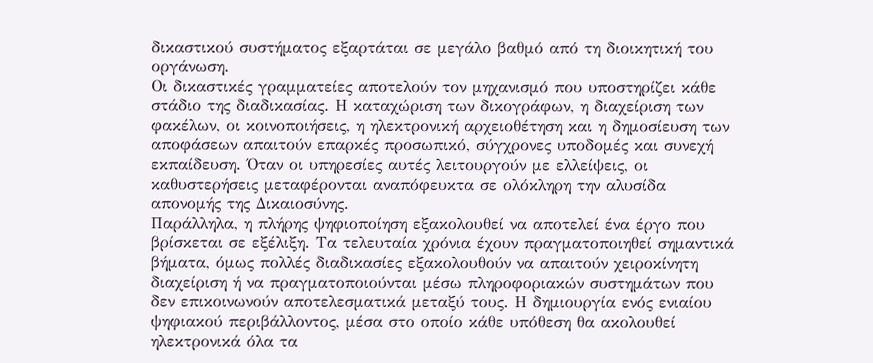δικαστικού συστήματος εξαρτάται σε μεγάλο βαθμό από τη διοικητική του οργάνωση.
Οι δικαστικές γραμματείες αποτελούν τον μηχανισμό που υποστηρίζει κάθε στάδιο της διαδικασίας. Η καταχώριση των δικογράφων, η διαχείριση των φακέλων, οι κοινοποιήσεις, η ηλεκτρονική αρχειοθέτηση και η δημοσίευση των αποφάσεων απαιτούν επαρκές προσωπικό, σύγχρονες υποδομές και συνεχή εκπαίδευση. Όταν οι υπηρεσίες αυτές λειτουργούν με ελλείψεις, οι καθυστερήσεις μεταφέρονται αναπόφευκτα σε ολόκληρη την αλυσίδα απονομής της Δικαιοσύνης.
Παράλληλα, η πλήρης ψηφιοποίηση εξακολουθεί να αποτελεί ένα έργο που βρίσκεται σε εξέλιξη. Τα τελευταία χρόνια έχουν πραγματοποιηθεί σημαντικά βήματα, όμως πολλές διαδικασίες εξακολουθούν να απαιτούν χειροκίνητη διαχείριση ή να πραγματοποιούνται μέσω πληροφοριακών συστημάτων που δεν επικοινωνούν αποτελεσματικά μεταξύ τους. Η δημιουργία ενός ενιαίου ψηφιακού περιβάλλοντος, μέσα στο οποίο κάθε υπόθεση θα ακολουθεί ηλεκτρονικά όλα τα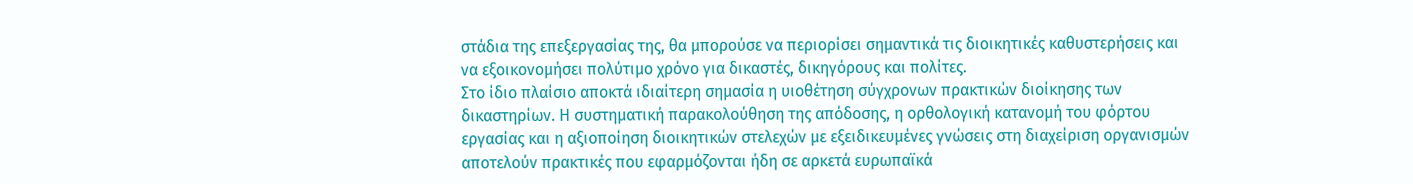στάδια της επεξεργασίας της, θα μπορούσε να περιορίσει σημαντικά τις διοικητικές καθυστερήσεις και να εξοικονομήσει πολύτιμο χρόνο για δικαστές, δικηγόρους και πολίτες.
Στο ίδιο πλαίσιο αποκτά ιδιαίτερη σημασία η υιοθέτηση σύγχρονων πρακτικών διοίκησης των δικαστηρίων. Η συστηματική παρακολούθηση της απόδοσης, η ορθολογική κατανομή του φόρτου εργασίας και η αξιοποίηση διοικητικών στελεχών με εξειδικευμένες γνώσεις στη διαχείριση οργανισμών αποτελούν πρακτικές που εφαρμόζονται ήδη σε αρκετά ευρωπαϊκά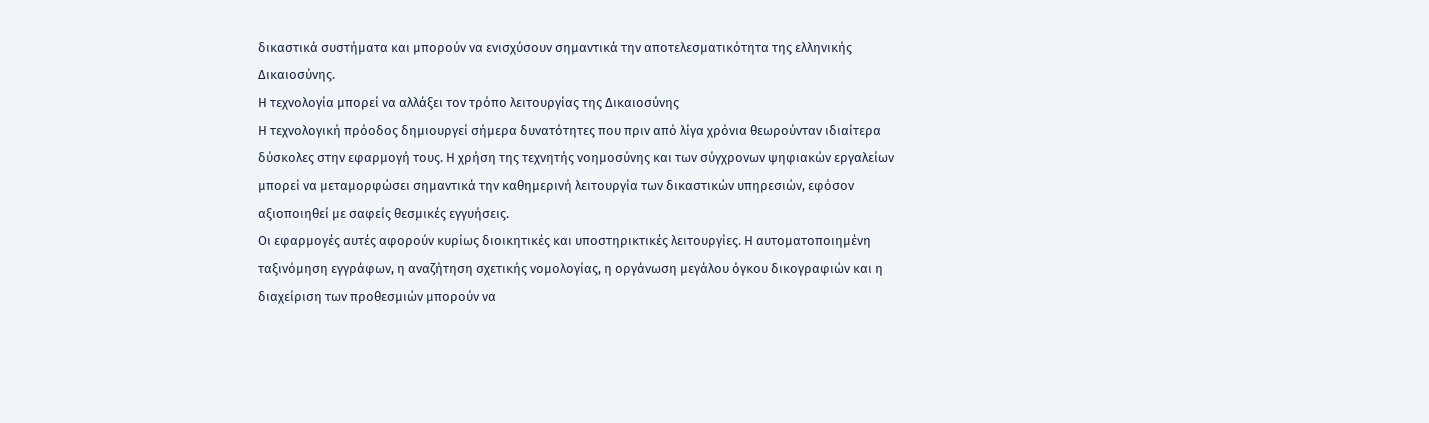δικαστικά συστήματα και μπορούν να ενισχύσουν σημαντικά την αποτελεσματικότητα της ελληνικής Δικαιοσύνης.
Η τεχνολογία μπορεί να αλλάξει τον τρόπο λειτουργίας της Δικαιοσύνης
Η τεχνολογική πρόοδος δημιουργεί σήμερα δυνατότητες που πριν από λίγα χρόνια θεωρούνταν ιδιαίτερα δύσκολες στην εφαρμογή τους. Η χρήση της τεχνητής νοημοσύνης και των σύγχρονων ψηφιακών εργαλείων μπορεί να μεταμορφώσει σημαντικά την καθημερινή λειτουργία των δικαστικών υπηρεσιών, εφόσον αξιοποιηθεί με σαφείς θεσμικές εγγυήσεις.
Οι εφαρμογές αυτές αφορούν κυρίως διοικητικές και υποστηρικτικές λειτουργίες. Η αυτοματοποιημένη ταξινόμηση εγγράφων, η αναζήτηση σχετικής νομολογίας, η οργάνωση μεγάλου όγκου δικογραφιών και η διαχείριση των προθεσμιών μπορούν να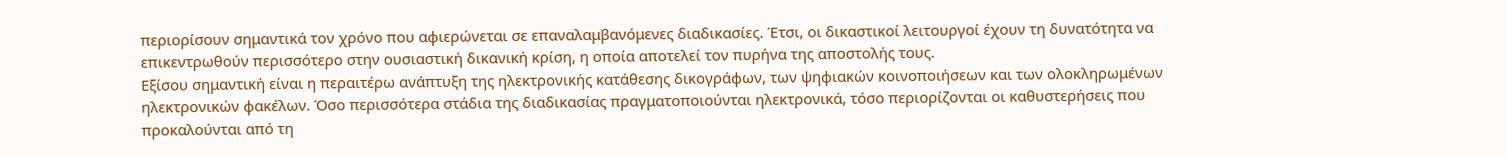περιορίσουν σημαντικά τον χρόνο που αφιερώνεται σε επαναλαμβανόμενες διαδικασίες. Έτσι, οι δικαστικοί λειτουργοί έχουν τη δυνατότητα να επικεντρωθούν περισσότερο στην ουσιαστική δικανική κρίση, η οποία αποτελεί τον πυρήνα της αποστολής τους.
Εξίσου σημαντική είναι η περαιτέρω ανάπτυξη της ηλεκτρονικής κατάθεσης δικογράφων, των ψηφιακών κοινοποιήσεων και των ολοκληρωμένων ηλεκτρονικών φακέλων. Όσο περισσότερα στάδια της διαδικασίας πραγματοποιούνται ηλεκτρονικά, τόσο περιορίζονται οι καθυστερήσεις που προκαλούνται από τη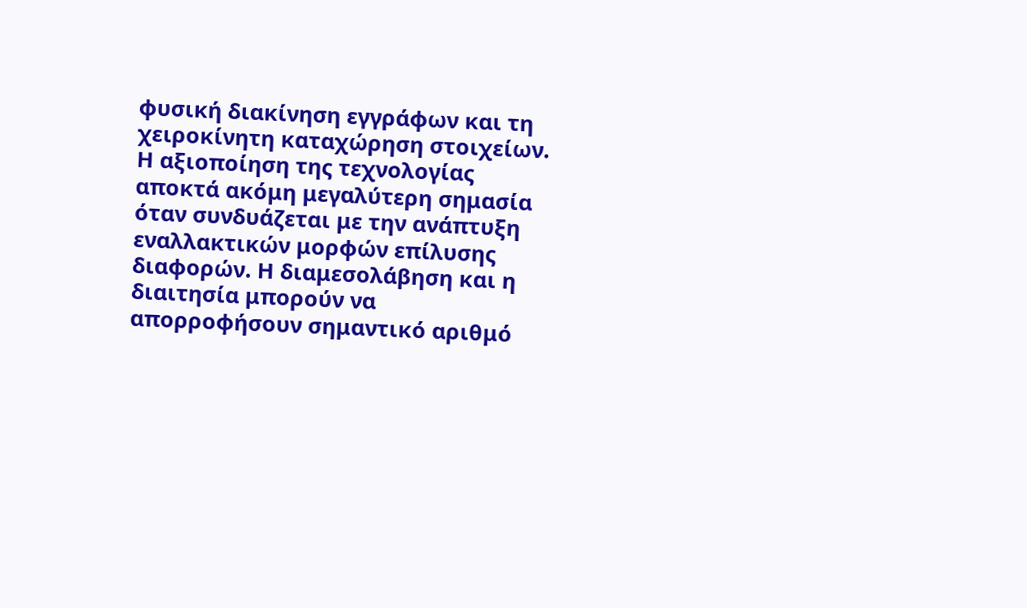φυσική διακίνηση εγγράφων και τη χειροκίνητη καταχώρηση στοιχείων.
Η αξιοποίηση της τεχνολογίας αποκτά ακόμη μεγαλύτερη σημασία όταν συνδυάζεται με την ανάπτυξη εναλλακτικών μορφών επίλυσης διαφορών. Η διαμεσολάβηση και η διαιτησία μπορούν να απορροφήσουν σημαντικό αριθμό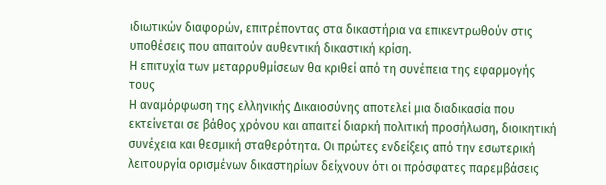ιδιωτικών διαφορών, επιτρέποντας στα δικαστήρια να επικεντρωθούν στις υποθέσεις που απαιτούν αυθεντική δικαστική κρίση.
Η επιτυχία των μεταρρυθμίσεων θα κριθεί από τη συνέπεια της εφαρμογής τους
Η αναμόρφωση της ελληνικής Δικαιοσύνης αποτελεί μια διαδικασία που εκτείνεται σε βάθος χρόνου και απαιτεί διαρκή πολιτική προσήλωση, διοικητική συνέχεια και θεσμική σταθερότητα. Οι πρώτες ενδείξεις από την εσωτερική λειτουργία ορισμένων δικαστηρίων δείχνουν ότι οι πρόσφατες παρεμβάσεις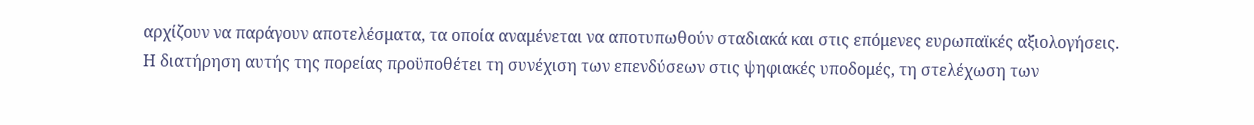αρχίζουν να παράγουν αποτελέσματα, τα οποία αναμένεται να αποτυπωθούν σταδιακά και στις επόμενες ευρωπαϊκές αξιολογήσεις.
Η διατήρηση αυτής της πορείας προϋποθέτει τη συνέχιση των επενδύσεων στις ψηφιακές υποδομές, τη στελέχωση των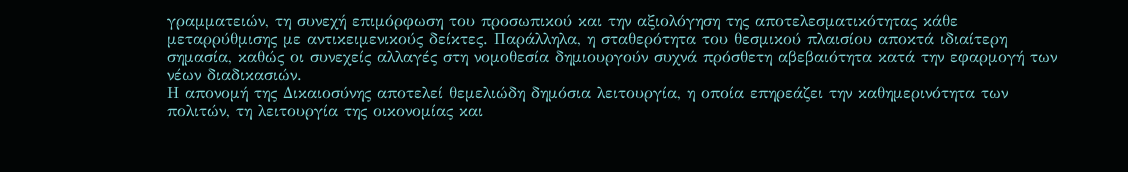γραμματειών, τη συνεχή επιμόρφωση του προσωπικού και την αξιολόγηση της αποτελεσματικότητας κάθε μεταρρύθμισης με αντικειμενικούς δείκτες. Παράλληλα, η σταθερότητα του θεσμικού πλαισίου αποκτά ιδιαίτερη σημασία, καθώς οι συνεχείς αλλαγές στη νομοθεσία δημιουργούν συχνά πρόσθετη αβεβαιότητα κατά την εφαρμογή των νέων διαδικασιών.
Η απονομή της Δικαιοσύνης αποτελεί θεμελιώδη δημόσια λειτουργία, η οποία επηρεάζει την καθημερινότητα των πολιτών, τη λειτουργία της οικονομίας και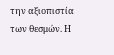την αξιοπιστία των θεσμών. Η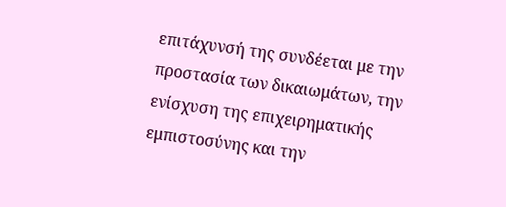επιτάχυνσή της συνδέεται με την προστασία των δικαιωμάτων, την ενίσχυση της επιχειρηματικής εμπιστοσύνης και την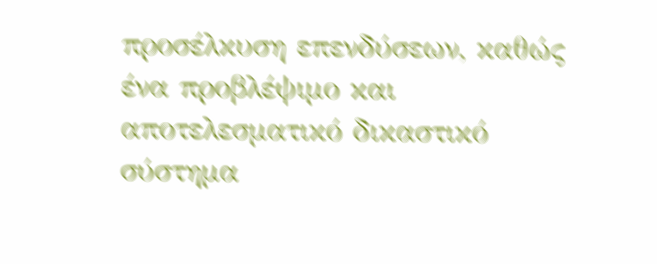προσέλκυση επενδύσεων, καθώς ένα προβλέψιμο και αποτελεσματικό δικαστικό σύστημα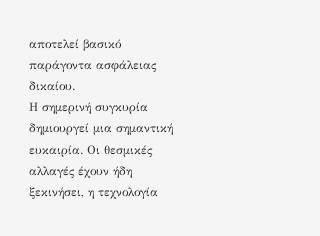αποτελεί βασικό παράγοντα ασφάλειας δικαίου.
Η σημερινή συγκυρία δημιουργεί μια σημαντική ευκαιρία. Οι θεσμικές αλλαγές έχουν ήδη ξεκινήσει, η τεχνολογία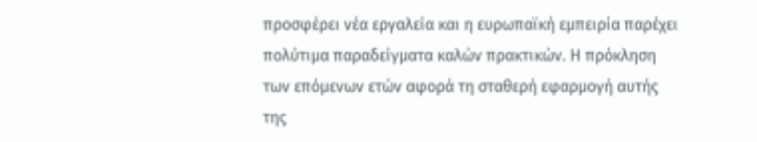προσφέρει νέα εργαλεία και η ευρωπαϊκή εμπειρία παρέχει πολύτιμα παραδείγματα καλών πρακτικών. Η πρόκληση των επόμενων ετών αφορά τη σταθερή εφαρμογή αυτής της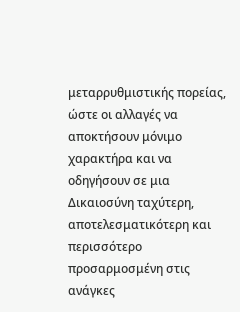μεταρρυθμιστικής πορείας, ώστε οι αλλαγές να αποκτήσουν μόνιμο χαρακτήρα και να οδηγήσουν σε μια Δικαιοσύνη ταχύτερη, αποτελεσματικότερη και περισσότερο προσαρμοσμένη στις ανάγκες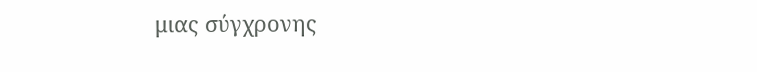μιας σύγχρονης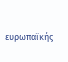ευρωπαϊκής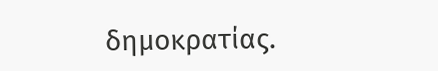δημοκρατίας.